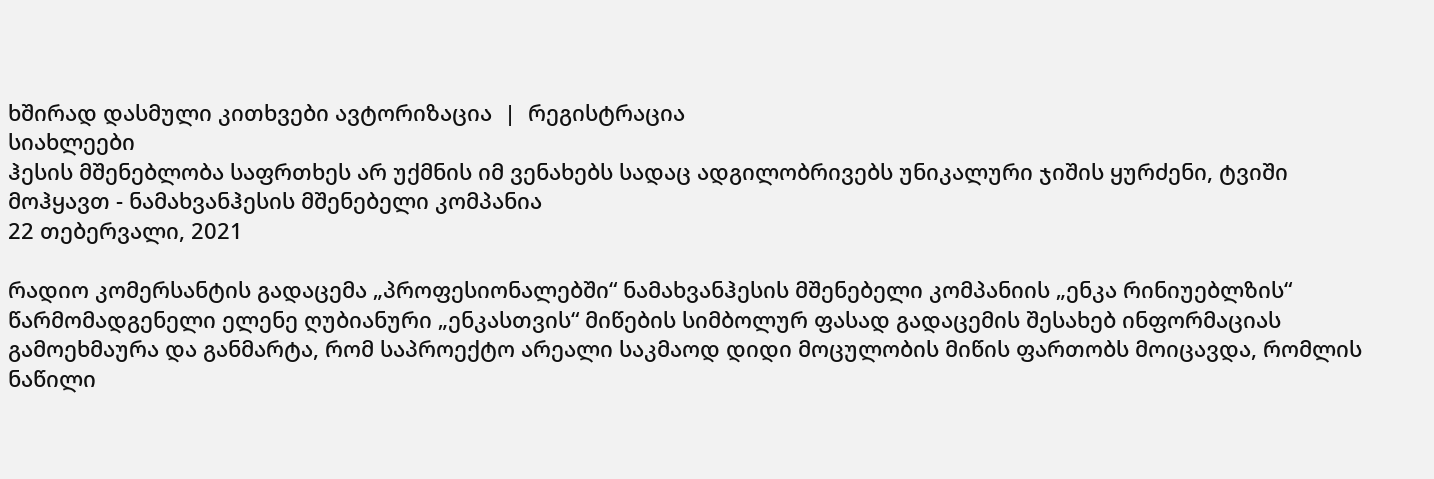ხშირად დასმული კითხვები ავტორიზაცია  |  რეგისტრაცია
სიახლეები
ჰესის მშენებლობა საფრთხეს არ უქმნის იმ ვენახებს სადაც ადგილობრივებს უნიკალური ჯიშის ყურძენი, ტვიში მოჰყავთ - ნამახვანჰესის მშენებელი კომპანია
22 თებერვალი, 2021

რადიო კომერსანტის გადაცემა „პროფესიონალებში“ ნამახვანჰესის მშენებელი კომპანიის „ენკა რინიუებლზის“  წარმომადგენელი ელენე ღუბიანური „ენკასთვის“ მიწების სიმბოლურ ფასად გადაცემის შესახებ ინფორმაციას გამოეხმაურა და განმარტა, რომ საპროექტო არეალი საკმაოდ დიდი მოცულობის მიწის ფართობს მოიცავდა, რომლის ნაწილი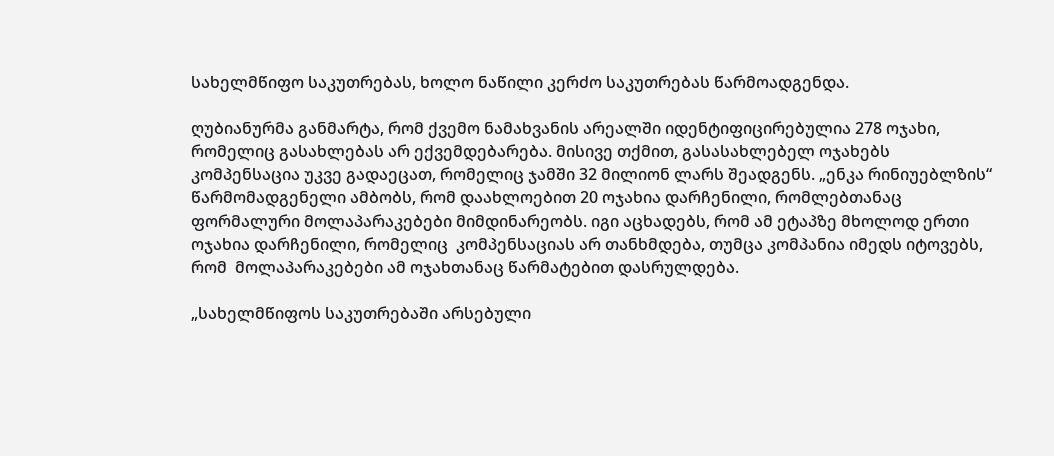სახელმწიფო საკუთრებას, ხოლო ნაწილი კერძო საკუთრებას წარმოადგენდა.

ღუბიანურმა განმარტა, რომ ქვემო ნამახვანის არეალში იდენტიფიცირებულია 278 ოჯახი, რომელიც გასახლებას არ ექვემდებარება. მისივე თქმით, გასასახლებელ ოჯახებს კომპენსაცია უკვე გადაეცათ, რომელიც ჯამში 32 მილიონ ლარს შეადგენს. „ენკა რინიუებლზის“  წარმომადგენელი ამბობს, რომ დაახლოებით 20 ოჯახია დარჩენილი, რომლებთანაც ფორმალური მოლაპარაკებები მიმდინარეობს. იგი აცხადებს, რომ ამ ეტაპზე მხოლოდ ერთი ოჯახია დარჩენილი, რომელიც  კომპენსაციას არ თანხმდება, თუმცა კომპანია იმედს იტოვებს, რომ  მოლაპარაკებები ამ ოჯახთანაც წარმატებით დასრულდება.

„სახელმწიფოს საკუთრებაში არსებული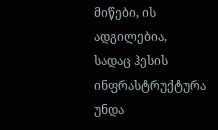მიწები, ის ადგილებია, სადაც ჰესის ინფრასტრუქტურა უნდა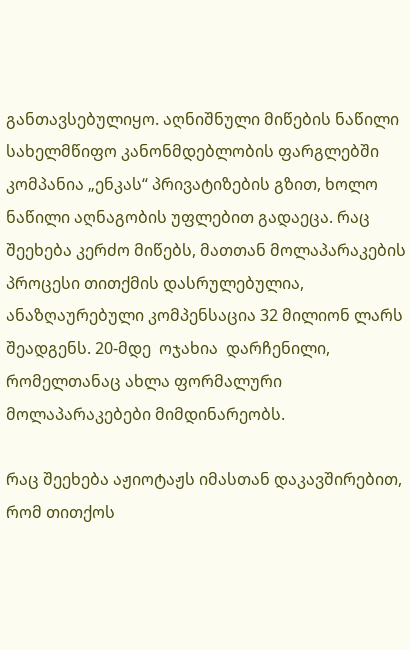განთავსებულიყო. აღნიშნული მიწების ნაწილი სახელმწიფო კანონმდებლობის ფარგლებში კომპანია „ენკას“ პრივატიზების გზით, ხოლო ნაწილი აღნაგობის უფლებით გადაეცა. რაც შეეხება კერძო მიწებს, მათთან მოლაპარაკების პროცესი თითქმის დასრულებულია, ანაზღაურებული კომპენსაცია 32 მილიონ ლარს შეადგენს. 20-მდე  ოჯახია  დარჩენილი, რომელთანაც ახლა ფორმალური მოლაპარაკებები მიმდინარეობს.

რაც შეეხება აჟიოტაჟს იმასთან დაკავშირებით, რომ თითქოს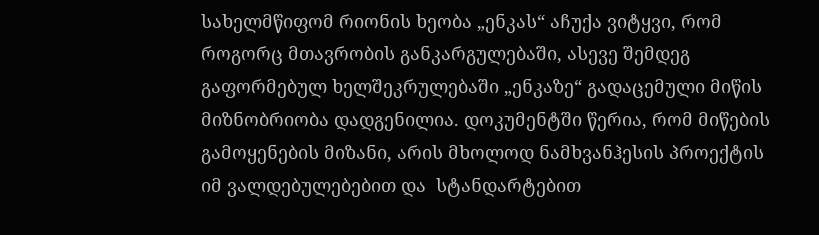სახელმწიფომ რიონის ხეობა „ენკას“ აჩუქა ვიტყვი, რომ როგორც მთავრობის განკარგულებაში, ასევე შემდეგ გაფორმებულ ხელშეკრულებაში „ენკაზე“ გადაცემული მიწის მიზნობრიობა დადგენილია. დოკუმენტში წერია, რომ მიწების გამოყენების მიზანი, არის მხოლოდ ნამხვანჰესის პროექტის იმ ვალდებულებებით და  სტანდარტებით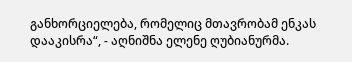განხორციელება, რომელიც მთავრობამ ენკას დააკისრა“, - აღნიშნა ელენე ღუბიანურმა.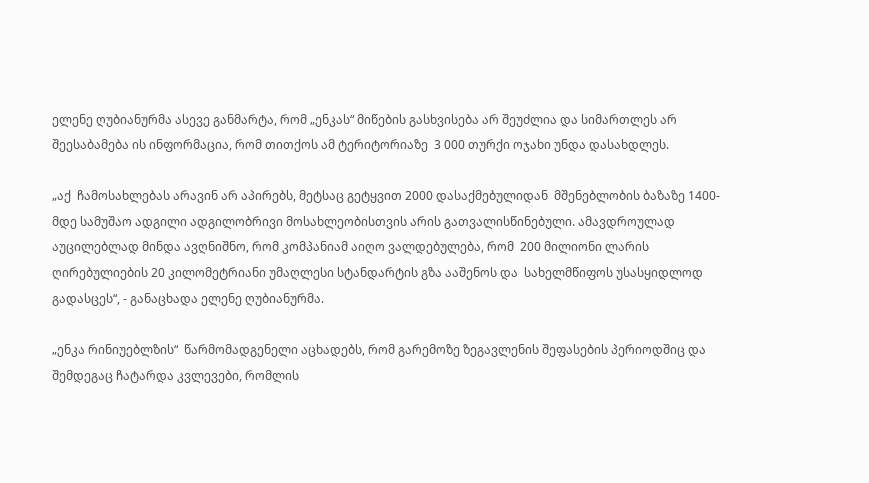ელენე ღუბიანურმა ასევე განმარტა, რომ „ენკას“ მიწების გასხვისება არ შეუძლია და სიმართლეს არ შეესაბამება ის ინფორმაცია, რომ თითქოს ამ ტერიტორიაზე  3 000 თურქი ოჯახი უნდა დასახდლეს.

„აქ  ჩამოსახლებას არავინ არ აპირებს, მეტსაც გეტყვით 2000 დასაქმებულიდან  მშენებლობის ბაზაზე 1400-მდე სამუშაო ადგილი ადგილობრივი მოსახლეობისთვის არის გათვალისწინებული. ამავდროულად აუცილებლად მინდა ავღნიშნო, რომ კომპანიამ აიღო ვალდებულება, რომ  200 მილიონი ლარის ღირებულიების 20 კილომეტრიანი უმაღლესი სტანდარტის გზა ააშენოს და  სახელმწიფოს უსასყიდლოდ  გადასცეს“, - განაცხადა ელენე ღუბიანურმა.

„ენკა რინიუებლზის“  წარმომადგენელი აცხადებს, რომ გარემოზე ზეგავლენის შეფასების პერიოდშიც და შემდეგაც ჩატარდა კვლევები, რომლის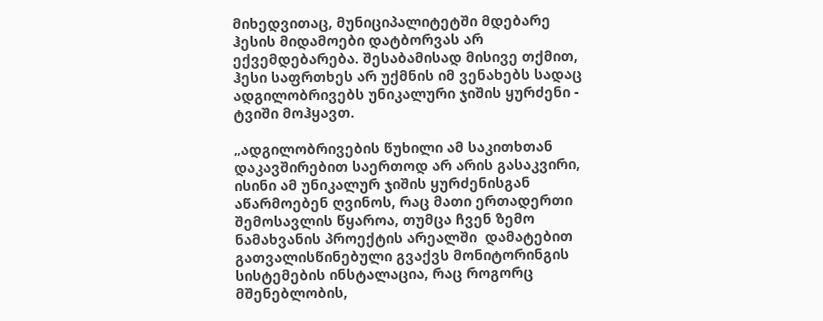მიხედვითაც, მუნიციპალიტეტში მდებარე ჰესის მიდამოები დატბორვას არ ექვემდებარება. შესაბამისად მისივე თქმით, ჰესი საფრთხეს არ უქმნის იმ ვენახებს სადაც ადგილობრივებს უნიკალური ჯიშის ყურძენი - ტვიში მოჰყავთ.

„ადგილობრივების წუხილი ამ საკითხთან დაკავშირებით საერთოდ არ არის გასაკვირი, ისინი ამ უნიკალურ ჯიშის ყურძენისგან აწარმოებენ ღვინოს, რაც მათი ერთადერთი შემოსავლის წყაროა, თუმცა ჩვენ ზემო ნამახვანის პროექტის არეალში  დამატებით  გათვალისწინებული გვაქვს მონიტორინგის სისტემების ინსტალაცია, რაც როგორც  მშენებლობის,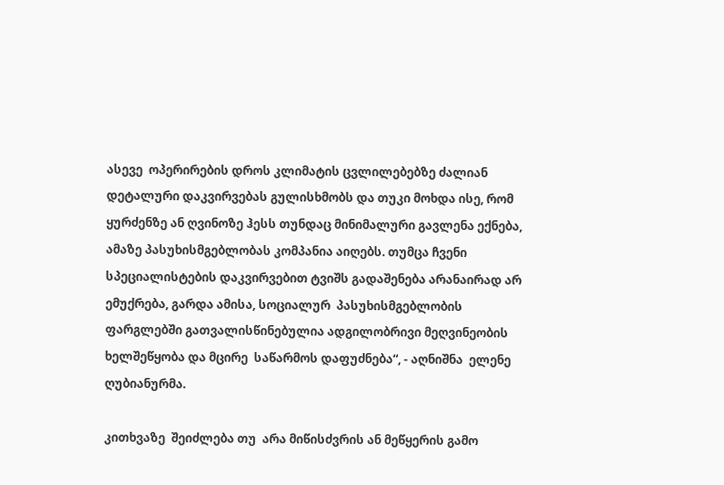ასევე  ოპერირების დროს კლიმატის ცვლილებებზე ძალიან დეტალური დაკვირვებას გულისხმობს და თუკი მოხდა ისე, რომ ყურძენზე ან ღვინოზე ჰესს თუნდაც მინიმალური გავლენა ექნება, ამაზე პასუხისმგებლობას კომპანია აიღებს. თუმცა ჩვენი სპეციალისტების დაკვირვებით ტვიშს გადაშენება არანაირად არ ემუქრება, გარდა ამისა, სოციალურ  პასუხისმგებლობის ფარგლებში გათვალისწინებულია ადგილობრივი მეღვინეობის  ხელშეწყობა და მცირე  საწარმოს დაფუძნება“, - აღნიშნა  ელენე ღუბიანურმა.

კითხვაზე  შეიძლება თუ  არა მიწისძვრის ან მეწყერის გამო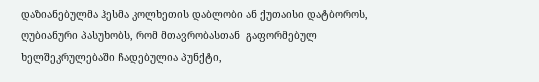დაზიანებულმა ჰესმა კოლხეთის დაბლობი ან ქუთაისი დატბოროს, ღუბიანური პასუხობს, რომ მთავრობასთან  გაფორმებულ  ხელშეკრულებაში ჩადებულია პუნქტი,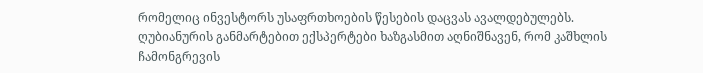რომელიც ინვესტორს უსაფრთხოების წესების დაცვას ავალდებულებს. ღუბიანურის განმარტებით ექსპერტები ხაზგასმით აღნიშნავენ, რომ კაშხლის ჩამონგრევის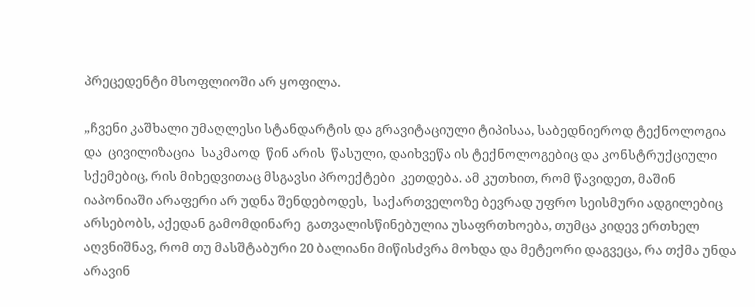პრეცედენტი მსოფლიოში არ ყოფილა.

„ჩვენი კაშხალი უმაღლესი სტანდარტის და გრავიტაციული ტიპისაა, საბედნიეროდ ტექნოლოგია და  ცივილიზაცია  საკმაოდ  წინ არის  წასული, დაიხვეწა ის ტექნოლოგებიც და კონსტრუქციული სქემებიც, რის მიხედვითაც მსგავსი პროექტები  კეთდება. ამ კუთხით, რომ წავიდეთ, მაშინ იაპონიაში არაფერი არ უდნა შენდებოდეს,  საქართველოზე ბევრად უფრო სეისმური ადგილებიც არსებობს, აქედან გამომდინარე  გათვალისწინებულია უსაფრთხოება, თუმცა კიდევ ერთხელ აღვნიშნავ, რომ თუ მასშტაბური 20 ბალიანი მიწისძვრა მოხდა და მეტეორი დაგვეცა, რა თქმა უნდა არავინ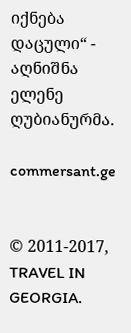იქნება დაცული“ - აღნიშნა ელენე ღუბიანურმა.

commersant.ge


© 2011-2017, TRAVEL IN GEORGIA.